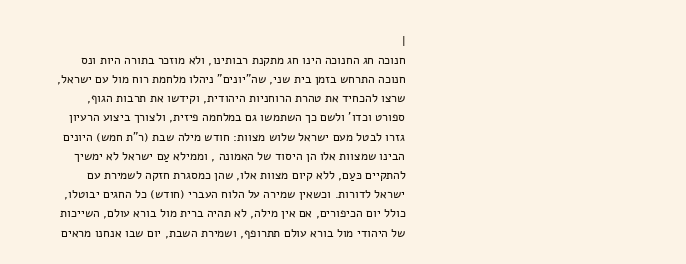|
חנוכה חג החנוכה הינו חג מתקנת רבותינו, ולא מוזכר בתורה היות ונס חנוכה התרחש בזמן בית שני, שה"יונים" ניהלו מלחמת רוח מול עם ישראל, שרצו להכחיד את טהרת הרוחניות היהודית, וקידשו את תרבות הגוף, ספורט וכדו' ולשם כך השתמשו גם במלחמה פיזית, ולצורך ביצוע הרעיון גזרו לבטל מעם ישראל שלוש מצוות: חודש מילה שבת (ר"ת חמש) היונים הבינו שמצוות אלו הן היסוד של האמונה , וממילא עַם ישראל לא ימשיך להתקיים כּעַם, ללא קיום מצוות אלו, שהן כמסגרת חזקה לשמירת עם ישראל לדורות. וכשאין שמירה על הלוח העברי (חודש) כל החגים יבוטלו, כולל יום הכיפורים, אם אין מילה, לא תהיה ברית מול בורא עולם, השייכות של היהודי מול בורא עולם תתרופף, ושמירת השבת, יום שבו אנחנו מראים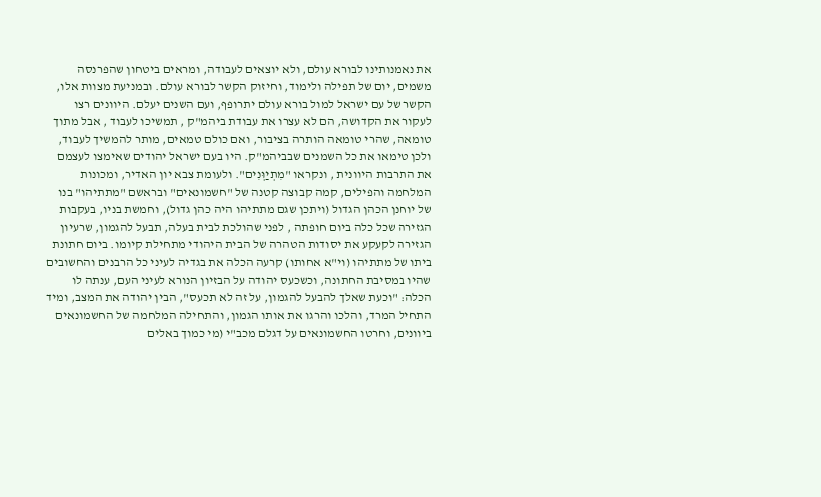את נאמנותינו לבורא עולם, ולא יוצאים לעבודה, ומראים ביטחון שהפרנסה משמים, יום של תפילה ולימוד, וחיזוק הקשר לבורא עולם. ובמניעת מצוות אלו, הקשר של עם ישראל למול בורא עולם יתרופף, ועם השנים יעלם. היוונים רצו לעקור את הקדושה, הם לא עצרו את עבודת ביהמ"ק , תמשיכו לעבוד , אבל מתוך טומאה, שהרי טומאה הותרה בציבור, ואם כולם טמאים, מותר להמשיך לעבוד, ולכן טימאו את כל השמנים שבביהמ"ק. היו בעם ישראל יהודים שאימצו לעצמם את התרבות היוונית , ונקראו "מִתְיַוְּנִים". ולעומת צבא יון האדיר, ומכונות המלחמה והפילים, קמה קבוצה קטנה של "חשמונאים" ובראשם "מתתיהו" בנו של יוחנן הכהן הגדול (ויתכן שגם מתתיהו היה כהן גדול), וחמשת בניו, בעקבות הגזירה שכל כלה ביום חופתה , לפני שהולכת לבית בעלה, תבעל להגמון, שרעיון הגזירה לקעקע את יסודות הטהרה של הבית היהודי מתחילת קיומו. ביום חתונת ביתו של מתתיהו (וי"א אחותו) קרעה הכלה את בגדיה לעיני כל הרבנים והחשובים שהיו במסיבת החתונה, וכשכעס יהודה על הבזיון הנורא לעיני העם, ענתה לו הכלה: "וכעת שאלך להבעל להגמון, על זה לא תכעס", הבין יהודה את המצב, ומיד התחיל המרד, והלכו והרגו את אותו הגמון, והתחילה המלחמה של החשמונאים ביוונים, וחרטו החשמונאים על דגלם מכב"י (מי כמוך באלים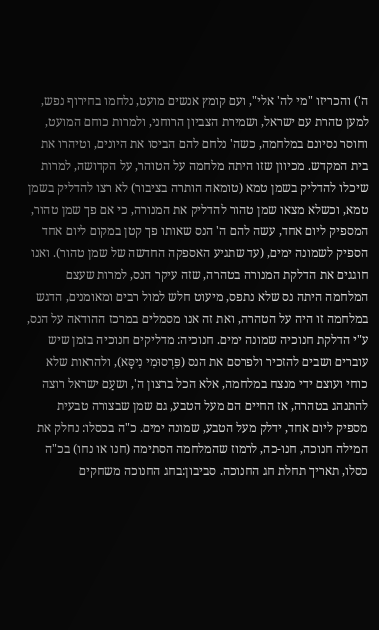ה') והכריזו "מי לה' אלי", ועם קומץ אנשים מועט, נלחמו בחירוף נפש, למען טהרת עם ישראל, ושמירת הצביון הרוחני, ולמרות כוחם המועט, וחוסר נסיונם במלחמה, כשה' נלחם להם הביסו את היונים, וטיהרו את בית המקדש. מכיוון שזו היתה מלחמה על הטוהר, על הקדושה, למרות שיכלו להדליק בשמן טמא (טומאה הותרה בציבור) לא רצו להדליק בשמן טמא, וכשלא מצאו שמן טהור להדליק את המנורה, כי אם פך שמן טהור, המספיק ליום אחד, עשה להם ה' הנס שאותו פך קטן במקום ליום אחד הספיק לשמונה ימים, (עד שתגיע האספקה החדשה של שמן טהור). ואנו חוגגים את הדלקת המנורה בטהרה, שזה עיקר הנס, למרות שעצם המלחמה היתה נס שלא נתפס, מיעוט חלש למול רבים ומאומנים, הדגש במלחמה זו היה על הטהרה, ואת זה אנו מסמלים במרכז ההודאה על הנס, ע"י הדלקת חנוכיה שמונה ימים. חנוכיה: מדליקים חנוכיה בזמן שיש עוברים ושבים להזכיר ולפרסם את הנס (פִּרְסוּמִי נִיסָּא), ולהראות שלא כוחי ועוצם ידי מנצח במלחמה, אלא הכל ברצון ה', ושעַם ישראל רוצה להתנהג בטהרה, אז החיים הם מעל הטבע, גם שמן שבצורה טבעית מספיק ליום אחד, ידלק מעל הטבע, שמונה ימים. כ"ה בכסלו: נחלק את המילה חנוכה, חנו-כה, לרמוז שהמלחמה הסתימה (חנו או נחו) בכ"ה כסלו, תאריך תחלת חג החנוכה. סביבון:בחג החנוכה משחקים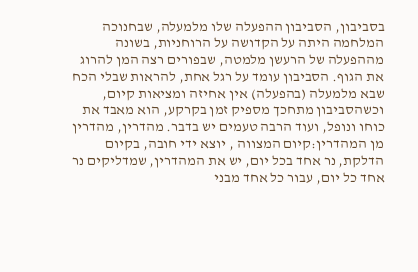בסביבון, הסביבון ההפעלה שלו מלמעלה, שבחנוכה המלחמה היתה על הקדושה על הרוחניות, בשונה מההפעלה של הרעשן מלמטה, שבפורים רצה המן להרוג את הגוף. הסביבון עומד על רגל אחת, להראות שבלי הכח שבא מלמעלה (בהפעלה) אין אחיזה ומציאות קיום, וכשהסביבון מתחכך מספיק זמן בקרקע, הוא מאבד את כוחו ונופל, ועוד הרבה טעמים יש בדבר. מהדרין, מהדרין מן המהדרין:קיום המצווה , יוצא ידי חובה, בקיום הדלקת, נר אחד בכל יום, יש את המהדרין, שמדליקים נר אחד כל יום, עבור כל אחד מבני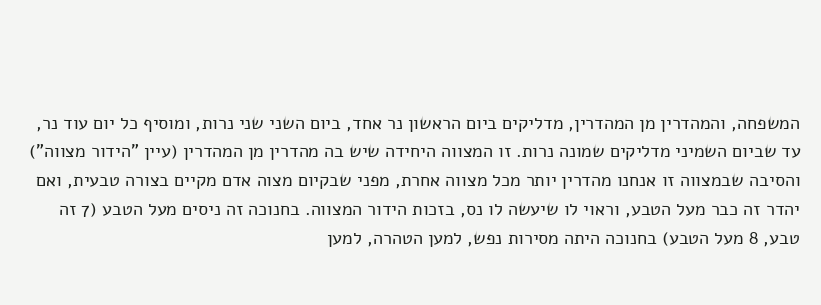המשפחה, והמהדרין מן המהדרין, מדליקים ביום הראשון נר אחד, ביום השני שני נרות, ומוסיף כל יום עוד נר, עד שביום השמיני מדליקים שמונה נרות. זו המצווה היחידה שיש בה מהדרין מן המהדרין (עיין "הידור מצווה") והסיבה שבמצווה זו אנחנו מהדרין יותר מכל מצווה אחרת, מפני שבקיום מצוה אדם מקיים בצורה טבעית, ואם יהדר זה כבר מעל הטבע, וראוי לו שיעשה לו נס, בזכות הידור המצווה. בחנוכה זה ניסים מעל הטבע (7 זה טבע, 8 מעל הטבע) בחנוכה היתה מסירות נפש, למען הטהרה, למען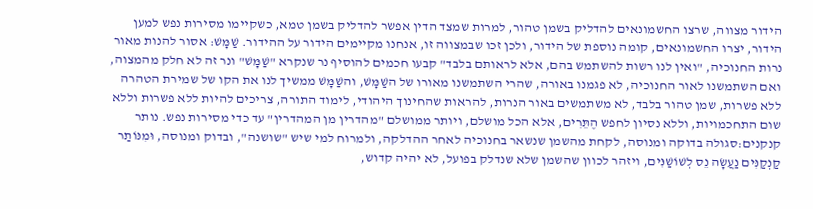הידור מצווה, שרצו החשמונאים להדליק בשמן טהור, למרות שמצד הדין אפשר להדליק בשמן טמא, כשקיימו מסירות נפש למען הידור, יצרו החשמונאים, קומה נוספת של הידור, ולכן זכו שבמצווה זו, אנחנו מקיימים הידור על ההידור. שַׁמָּשׁ: אסור להנות מאור נרות החנוכיה, "ואין לנו רשות להשתמש בהם, אלא לראותם בלבד" קבעו חכמים להוסיף נר שנקרא "שַׁמָּשׁ" ונר זה לא חלק מהמצוה, ואם השתמשנו לאור החנוכיה, לא פגמנו באורה, שהרי השתמשנו מאורו של השַׁמָּשׁ, והשַׁמָּשׁ ממשיך לנו את הקו של שמירת הטהרה ללא פשרות, שמן טהור בלבד, לא משתמשים באור הנרות, להראות שהחינוך היהודי, לימוד התורה, צריכים להיות ללא פשרות וללא שום התחכמויות, וללא נסיון לחפש הֶתֵּרִים, אלא הכל מושלם, ויותר ממושלם "מהדרין מן המהדרין" עד כדי מסירות נפש. נותר קנקנים:סגולה בדוקה ומנוסה, לקחת מהשמן שנשאר בחנוכיה לאחר ההדלקה, ולמרוח למי שיש "שושנה", ובדוק ומנוסה, וּמִנּוֹתַר קַנְקַנִּים נַעֲשָׂה נֵס לְשׁוֹשַׁנִּים, ויזהר לכוון שהשמן שלא שנדלק בפועל, לא יהיה קדוש,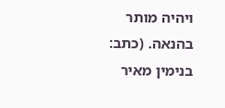ויהיה מותר בהנאה. (כתב: בנימין מאיר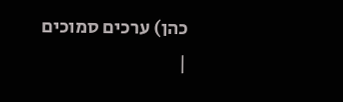כהן) ערכים סמוכים
|